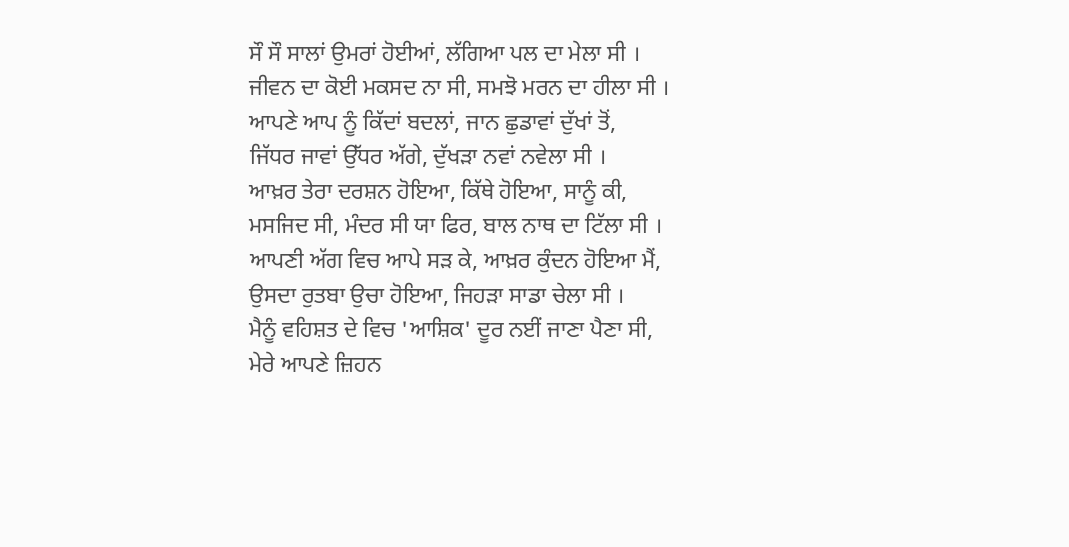ਸੌ ਸੌ ਸਾਲਾਂ ਉਮਰਾਂ ਹੋਈਆਂ, ਲੱਗਿਆ ਪਲ ਦਾ ਮੇਲਾ ਸੀ ।
ਜੀਵਨ ਦਾ ਕੋਈ ਮਕਸਦ ਨਾ ਸੀ, ਸਮਝੋ ਮਰਨ ਦਾ ਹੀਲਾ ਸੀ ।
ਆਪਣੇ ਆਪ ਨੂੰ ਕਿੱਦਾਂ ਬਦਲਾਂ, ਜਾਨ ਛੁਡਾਵਾਂ ਦੁੱਖਾਂ ਤੋਂ,
ਜਿੱਧਰ ਜਾਵਾਂ ਉੱਧਰ ਅੱਗੇ, ਦੁੱਖੜਾ ਨਵਾਂ ਨਵੇਲਾ ਸੀ ।
ਆਖ਼ਰ ਤੇਰਾ ਦਰਸ਼ਨ ਹੋਇਆ, ਕਿੱਥੇ ਹੋਇਆ, ਸਾਨੂੰ ਕੀ,
ਮਸਜਿਦ ਸੀ, ਮੰਦਰ ਸੀ ਯਾ ਫਿਰ, ਬਾਲ ਨਾਥ ਦਾ ਟਿੱਲਾ ਸੀ ।
ਆਪਣੀ ਅੱਗ ਵਿਚ ਆਪੇ ਸੜ ਕੇ, ਆਖ਼ਰ ਕੁੰਦਨ ਹੋਇਆ ਮੈਂ,
ਉਸਦਾ ਰੁਤਬਾ ਉਚਾ ਹੋਇਆ, ਜਿਹੜਾ ਸਾਡਾ ਚੇਲਾ ਸੀ ।
ਮੈਨੂੰ ਵਹਿਸ਼ਤ ਦੇ ਵਿਚ 'ਆਸ਼ਿਕ' ਦੂਰ ਨਈਂ ਜਾਣਾ ਪੈਣਾ ਸੀ,
ਮੇਰੇ ਆਪਣੇ ਜ਼ਿਹਨ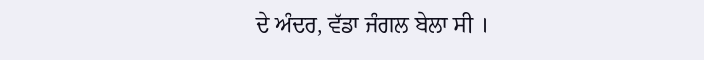ਦੇ ਅੰਦਰ, ਵੱਡਾ ਜੰਗਲ ਬੇਲਾ ਸੀ ।